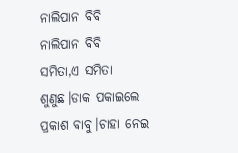ନାଲିପାନ ବିବି
ନାଲିପାନ ବିବି
ସମିତା,ଏ ସମିତା ଶୁଣୁଛ।ଡାକ ପକାଇଲେ ପ୍ରକାଶ ବାବୁ।ଚାହା ନେଇ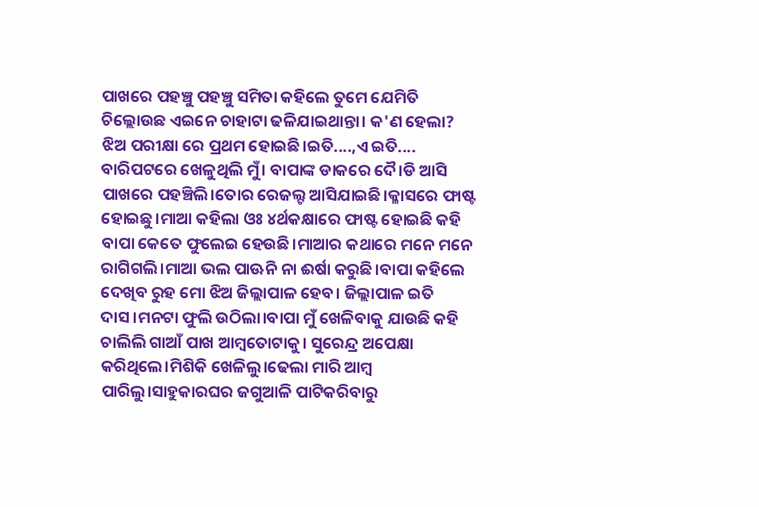ପାଖରେ ପହଞ୍ଚୁ ପହଞ୍ଚୁ ସମିତା କହିଲେ ତୁମେ ଯେମିତି ଚିଲ୍ଲୋଉଛ ଏଇନେ ଚାହାଟା ଢଳିଯାଇଥାନ୍ତା। କ'ଣ ହେଲା? ଝିଅ ପରୀକ୍ଷା ରେ ପ୍ରଥମ ହୋଇଛି।ଇତି....,ଏ ଇତି....
ବାରିପଟରେ ଖେଳୁଥିଲି ମୁଁ। ବାପାଙ୍କ ଡାକରେ ଦୈ।ଡି ଆସି ପାଖରେ ପହଞ୍ଚିଲି।ତୋର ରେଜଲ୍ଟ ଆସିଯାଇଛି।କ୍ଳାସରେ ଫାଷ୍ଟ ହୋଇଛୁ।ମାଆ କହିଲା ଓଃ ୪ର୍ଥକକ୍ଷାରେ ଫାଷ୍ଟ ହୋଇଛି କହି ବାପା କେତେ ଫୁଲେଇ ହେଉଛି।ମାଆର କଥାରେ ମନେ ମନେ ରାଗିଗଲି।ମାଆ ଭଲ ପାଊନି ନା ଈର୍ଷା କରୁଛି।ବାପା କହିଲେ ଦେଖିବ ରୁହ ମୋ ଝିଅ ଜିଲ୍ଲାପାଳ ହେବ। ଜିଲ୍ଲାପାଳ ଇତି ଦାସ।ମନଟା ଫୁଲି ଉଠିଲା।ବାପା ମୁଁ ଖେଳିବାକୁ ଯାଉଛି କହି ଚାଲିଲି ଗାଆଁ ପାଖ ଆମ୍ୱତୋଟାକୁ। ସୁରେନ୍ଦ୍ର ଅପେକ୍ଷା କରିଥିଲେ।ମିଶିକି ଖେଳିଲୁ।ଢେଲା ମାରି ଆମ୍ବ ପାରିଲୁ।ସାହୁକାରଘର ଜଗୁଆଳି ପାଟିକରିବାରୁ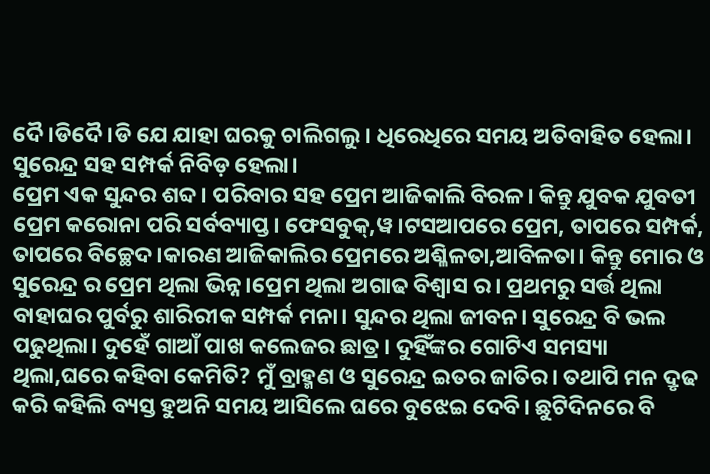ଦୈ।ଡିଦୈ।ଡି ଯେ ଯାହା ଘରକୁ ଚାଲିଗଲୁ। ଧିରେଧିରେ ସମୟ ଅତିବାହିତ ହେଲା। ସୁରେନ୍ଦ୍ର ସହ ସମ୍ପର୍କ ନିବିଡ଼ ହେଲା।
ପ୍ରେମ ଏକ ସୁନ୍ଦର ଶବ୍ଦ। ପରିବାର ସହ ପ୍ରେମ ଆଜିକାଲି ବିରଳ। କିନ୍ତୁ ଯୁବକ ଯୁବତୀ ପ୍ରେମ କରୋନା ପରି ସର୍ବବ୍ୟାପ୍ତ। ଫେସବୁକ୍,ୱ।ଟସଆପରେ ପ୍ରେମ, ତାପରେ ସମ୍ପର୍କ, ତାପରେ ବିଚ୍ଛେଦ।କାରଣ ଆଜିକାଲିର ପ୍ରେମରେ ଅଶ୍ଳିଳତା,ଆବିଳତା। କିନ୍ତୁ ମୋର ଓ ସୁରେନ୍ଦ୍ର ର ପ୍ରେମ ଥିଲା ଭିନ୍ନ।ପ୍ରେମ ଥିଲା ଅଗାଢ ବିଶ୍ୱାସ ର। ପ୍ରଥମରୁ ସର୍ତ୍ତ ଥିଲା ବାହାଘର ପୁର୍ବରୁ ଶାରିରୀକ ସମ୍ପର୍କ ମନା। ସୁନ୍ଦର ଥିଲା ଜୀବନ। ସୁରେନ୍ଦ୍ର ବି ଭଲ ପଢୁଥିଲା। ଦୁହେଁ ଗାଆଁ ପାଖ କଲେଜର ଛାତ୍ର। ଦୁହିଁଙ୍କର ଗୋଟିଏ ସମସ୍ୟା ଥିଲା,ଘରେ କହିବା କେମିତି? ମୁଁ ବ୍ରାହ୍ମଣ ଓ ସୁରେନ୍ଦ୍ର ଇତର ଜାତିର। ତଥାପି ମନ ଦ୍ରୃଢ କରି କହିଲି ବ୍ୟସ୍ତ ହୁଅନି ସମୟ ଆସିଲେ ଘରେ ବୁଝେଇ ଦେବି। ଛୁଟିଦିନରେ ବି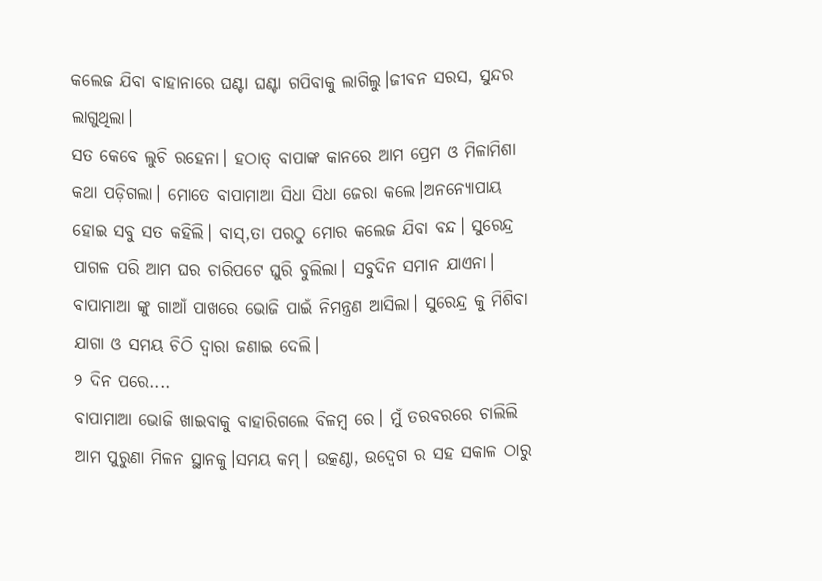କଲେଜ ଯିବା ବାହାନାରେ ଘଣ୍ଟା ଘଣ୍ଟା ଗପିବାକୁ ଲାଗିଲୁ।ଜୀବନ ସରସ, ସୁନ୍ଦର ଲାଗୁଥିଲା।
ସତ କେବେ ଲୁଚି ରହେନା। ହଠାତ୍ ବାପାଙ୍କ କାନରେ ଆମ ପ୍ରେମ ଓ ମିଳାମିଶା କଥା ପଡ଼ିଗଲା। ମୋତେ ବାପାମାଆ ସିଧା ସିଧା ଜେରା କଲେ।ଅନନ୍ୟୋପାୟ ହୋଇ ସବୁ ସତ କହିଲି। ବାସ୍,ତା ପରଠୁ ମୋର କଲେଜ ଯିବା ବନ୍ଦ। ସୁରେନ୍ଦ୍ର ପାଗଳ ପରି ଆମ ଘର ଚାରିପଟେ ଘୁରି ବୁଲିଲା। ସବୁଦିନ ସମାନ ଯାଏନା। ବାପାମାଆ ଙ୍କୁ ଗାଆଁ ପାଖରେ ଭୋଜି ପାଇଁ ନିମନ୍ତ୍ରଣ ଆସିଲା। ସୁରେନ୍ଦ୍ର କୁ ମିଶିବା ଯାଗା ଓ ସମୟ ଚିଠି ଦ୍ୱାରା ଜଣାଇ ଦେଲି।
୨ ଦିନ ପରେ....
ବାପାମାଆ ଭୋଜି ଖାଇବାକୁ ବାହାରିଗଲେ ବିଳମ୍ବ ରେ। ମୁଁ ତରବରରେ ଚାଲିଲି ଆମ ପୁରୁଣା ମିଳନ ସ୍ଥାନକୁ।ସମୟ କମ୍। ଉତ୍କଣ୍ଠା, ଉଦ୍ବେଗ ର ସହ ସକାଳ ଠାରୁ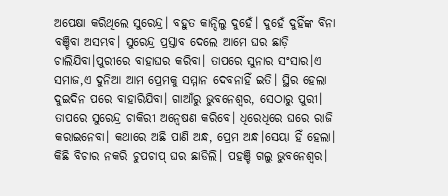ଅପେକ୍ଷା କରିଥିଲେ ସୁରେନ୍ଦ୍ର। ବହୁତ କାନ୍ଦିଲୁ ଦୁହେଁ। ଦୁହେଁ ଦୁହିଁଙ୍କ ବିନା ବଞ୍ଚିବା ଅସମ୍ଭବ। ସୁରେନ୍ଦ୍ର ପ୍ରସ୍ତାବ ଦେଲେ ଆମେ ଘର ଛାଡ଼ି ଚାଲିଯିବା।ପୁରୀରେ ବାହାଘର କରିବା। ତାପରେ ସୁନାର ସଂସାର।ଏ ସମାଜ,ଏ ଦୁନିଆ ଆମ ପ୍ରେମକୁ ସମ୍ମାନ ଦେବନାହିଁ ଇତି। ସ୍ଥିର ହେଲା ଦୁଇଦିନ ପରେ ବାହାରିଯିବା। ଗାଆଁରୁ ଭୁବନେଶ୍ୱର, ସେଠାରୁ ପୁରୀ। ତାପରେ ସୁରେନ୍ଦ୍ର ଚାକିରୀ ଅନ୍ବେଷଣ କରିବେ। ଧିରେଧିରେ ଘରେ ରାଜି କରାଇନେବା। କଥାରେ ଅଛି ପାଣି ଅନ୍ଧ, ପ୍ରେମ ଅନ୍ଧ।ସେୟା ହିଁ ହେଲା। କିଛି ବିଚାର ନକରି ଚୁପଚାପ୍ ଘର ଛାଡିଲି। ପହଞ୍ଚି ଗଲୁ ଭୁବନେଶ୍ୱର।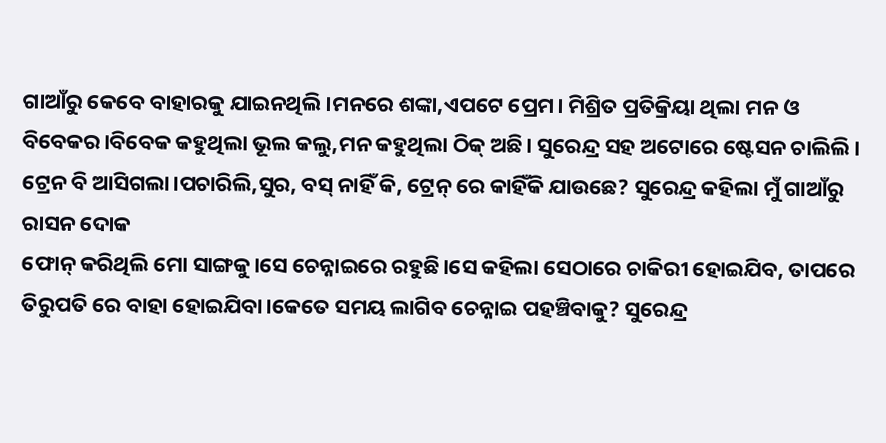ଗାଆଁରୁ କେବେ ବାହାରକୁ ଯାଇନଥିଲି।ମନରେ ଶଙ୍କା,ଏପଟେ ପ୍ରେମ। ମିଶ୍ରିତ ପ୍ରତିକ୍ରିୟା ଥିଲା ମନ ଓ ବିବେକର।ବିବେକ କହୁଥିଲା ଭୂଲ କଲୁ,ମନ କହୁଥିଲା ଠିକ୍ ଅଛି। ସୁରେନ୍ଦ୍ର ସହ ଅଟୋରେ ଷ୍ଟେସନ ଚାଲିଲି। ଟ୍ରେନ ବି ଆସିଗଲା।ପଚାରିଲି,ସୁର, ବସ୍ ନାହିଁ କି, ଟ୍ରେନ୍ ରେ କାହିଁକି ଯାଉଛେ? ସୁରେନ୍ଦ୍ର କହିଲା ମୁଁ ଗାଆଁରୁ ରାସନ ଦୋକ
ଫୋନ୍ କରିଥିଲି ମୋ ସାଙ୍ଗକୁ।ସେ ଚେନ୍ନାଇରେ ରହୁଛି।ସେ କହିଲା ସେଠାରେ ଚାକିରୀ ହୋଇଯିବ, ତାପରେ ତିରୁପତି ରେ ବାହା ହୋଇଯିବା।କେତେ ସମୟ ଲାଗିବ ଚେନ୍ନାଇ ପହଞ୍ଚିବାକୁ? ସୁରେନ୍ଦ୍ର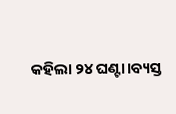କହିଲା ୨୪ ଘଣ୍ଟା।ବ୍ୟସ୍ତ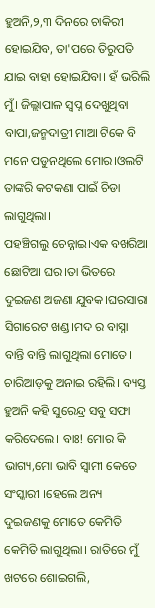ହୁଅନି,୨,୩ ଦିନରେ ଚାକିରୀ ହୋଇଯିବ, ତା'ପରେ ତିରୁପତି ଯାଇ ବାହା ହୋଇଯିବା। ହଁ ଭରିଲି ମୁଁ। ଜିଲ୍ଲାପାଳ ସ୍ୱପ୍ନ ଦେଖୁଥିବା ବାପା,ଜନ୍ମଦାତ୍ରୀ ମାଆ ଟିକେ ବି ମନେ ପଡୁନଥିଲେ ମୋର।ଓଲଟି ତାଙ୍କରି କଟକଣା ପାଇଁ ଚିଡା ଲାଗୁଥିଲା।
ପହଞ୍ଚିଗଲୁ ଚେନ୍ନାଇ।ଏକ ବଖରିଆ ଛୋଟିଆ ଘର।ତା ଭିତରେ ଦୁଇଜଣ ଅଜଣା ଯୁବକ।ଘରସାରା ସିଗାରେଟ ଖଣ୍ଡ।ମଦ ର ବାସ୍ନା ବାନ୍ତି ବାନ୍ତି ଲାଗୁଥିଲା ମୋତେ। ଚାରିଆଡ଼କୁ ଅନାଇ ରହିଲି। ବ୍ୟସ୍ତ ହୁଅନି କହି ସୁରେନ୍ଦ୍ର ସବୁ ସଫା କରିଦେଲେ। ବାଃ! ମୋର କି ଭାଗ୍ୟ,ମୋ ଭାବି ସ୍ୱାମୀ କେତେ ସଂସ୍କାରୀ ।ହେଲେ ଅନ୍ୟ ଦୁଇଜଣକୁ ମୋତେ କେମିତି କେମିତି ଲାଗୁଥିଲା। ରାତିରେ ମୁଁ ଖଟରେ ଶୋଇଗଲି,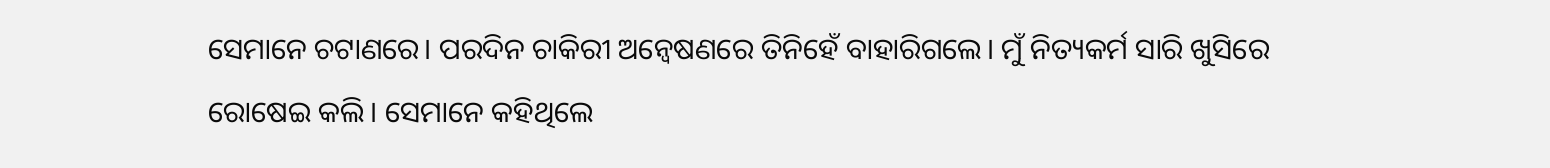ସେମାନେ ଚଟାଣରେ। ପରଦିନ ଚାକିରୀ ଅନ୍ବେଷଣରେ ତିନିହେଁ ବାହାରିଗଲେ। ମୁଁ ନିତ୍ୟକର୍ମ ସାରି ଖୁସିରେ ରୋଷେଇ କଲି। ସେମାନେ କହିଥିଲେ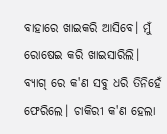ବାହାରେ ଖାଇକରି ଆସିବେ। ମୁଁ ରୋଷେଇ କରି ଖାଇସାରିଲି। ବ୍ୟାଗ୍ ରେ କ'ଣ ସବୁ ଧରି ତିନିହେଁ ଫେରିଲେ। ଚାକିରୀ କ'ଣ ହେଲା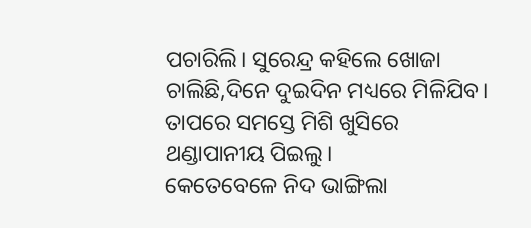ପଚାରିଲି। ସୁରେନ୍ଦ୍ର କହିଲେ ଖୋଜା ଚାଲିଛି,ଦିନେ ଦୁଇଦିନ ମଧ୍ୟରେ ମିଳିଯିବ। ତାପରେ ସମସ୍ତେ ମିଶି ଖୁସିରେ ଥଣ୍ଡାପାନୀୟ ପିଇଲୁ।
କେତେବେଳେ ନିଦ ଭାଙ୍ଗିଲା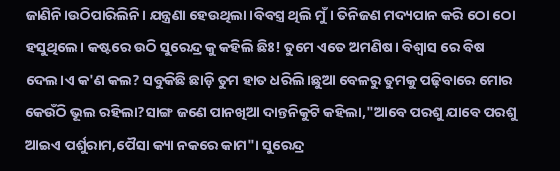ଜାଣିନି।ଉଠିପାରିଲିନି। ଯନ୍ତ୍ରଣା ହେଉଥିଲା।ବିବସ୍ତ୍ର ଥିଲି ମୁଁ। ତିନିଜଣ ମଦ୍ୟପାନ କରି ଠୋ ଠୋ ହସୁଥିଲେ। କଷ୍ଟରେ ଉଠି ସୁରେନ୍ଦ୍ର କୁ କହିଲି ଛିଃ! ତୁମେ ଏତେ ଅମଣିଷ। ବିଶ୍ୱାସ ରେ ବିଷ ଦେଲ।ଏ କ'ଣ କଲ? ସବୁକିଛି ଛାଡ଼ି ତୁମ ହାତ ଧରିଲି।ଛୁଆ ବେଳରୁ ତୁମକୁ ପଢ଼ିବାରେ ମୋର କେଉଁଠି ଭୂଲ ରହିଲା?ସାଙ୍ଗ ଜଣେ ପାନଖିଆ ଦାନ୍ତନିକୁଟି କହିଲା,"ଆବେ ପରଶୁ ଯାବେ ପରଶୁ ଆଇଏ ପର୍ଶୁରାମ,ପୈସା କ୍ୟା ନକରେ କାମ"। ସୁରେନ୍ଦ୍ର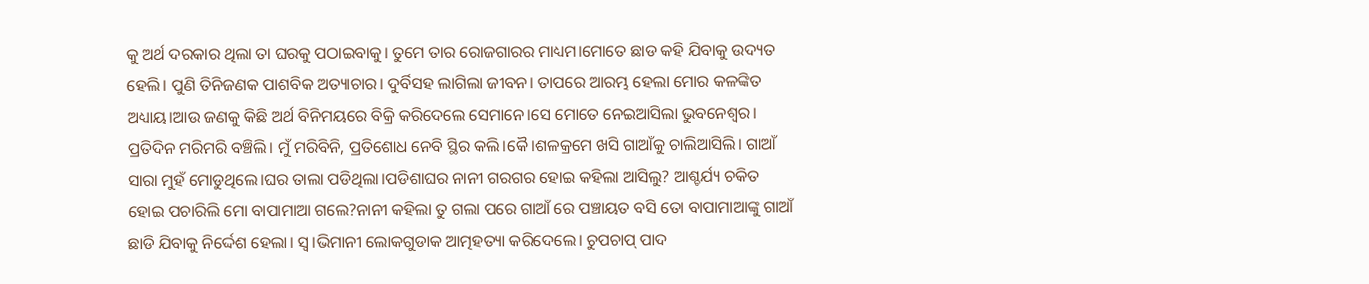କୁ ଅର୍ଥ ଦରକାର ଥିଲା ତା ଘରକୁ ପଠାଇବାକୁ। ତୁମେ ତାର ରୋଜଗାରର ମାଧ୍ୟମ।ମୋତେ ଛାଡ କହି ଯିବାକୁ ଉଦ୍ୟତ ହେଲି। ପୁଣି ତିନିଜଣକ ପାଶବିକ ଅତ୍ୟାଚାର। ଦୁର୍ବିସହ ଲାଗିଲା ଜୀବନ। ତାପରେ ଆରମ୍ଭ ହେଲା ମୋର କଳଙ୍କିତ ଅଧ୍ୟାୟ।ଆଉ ଜଣକୁ କିଛି ଅର୍ଥ ବିନିମୟରେ ବିକ୍ରି କରିଦେଲେ ସେମାନେ।ସେ ମୋତେ ନେଇଆସିଲା ଭୁବନେଶ୍ୱର। ପ୍ରତିଦିନ ମରିମରି ବଞ୍ଚିଲି। ମୁଁ ମରିବିନି, ପ୍ରତିଶୋଧ ନେବି ସ୍ଥିର କଲି।କୈ।ଶଳକ୍ରମେ ଖସି ଗାଆଁକୁ ଚାଲିଆସିଲି। ଗାଆଁ ସାରା ମୁହଁ ମୋଡୁଥିଲେ।ଘର ତାଲା ପଡିଥିଲା।ପଡିଶାଘର ନାନୀ ଗରଗର ହୋଇ କହିଲା ଆସିଲୁ? ଆଶ୍ଚର୍ଯ୍ୟ ଚକିତ ହୋଇ ପଚାରିଲି ମୋ ବାପାମାଆ ଗଲେ?ନାନୀ କହିଲା ତୁ ଗଲା ପରେ ଗାଆଁ ରେ ପଞ୍ଚାୟତ ବସି ତୋ ବାପାମାଆଙ୍କୁ ଗାଆଁ ଛାଡି ଯିବାକୁ ନିର୍ଦ୍ଦେଶ ହେଲା। ସ୍ୱ।ଭିମାନୀ ଲୋକଗୁଡାକ ଆତ୍ମହତ୍ୟା କରିଦେଲେ। ଚୁପଚାପ୍ ପାଦ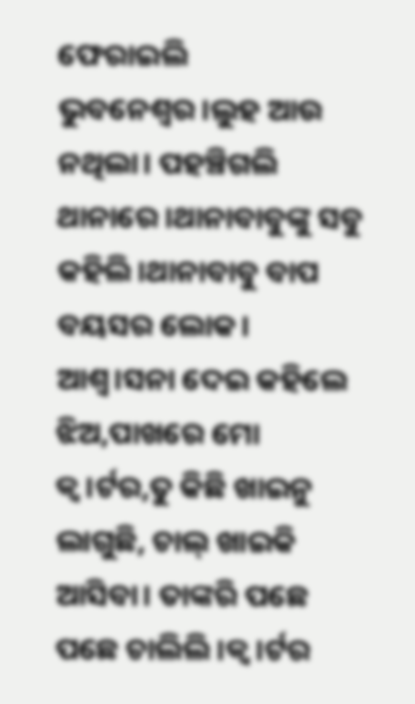ଫେରାଇଲି ଭୁବନେଶ୍ୱର।ଲୁହ ଆଉ ନଥିଲା। ପହଞ୍ଚିଗଲି ଥାନାରେ।ଥାନାବାବୁଙ୍କୁ ସବୁ କହିଲି।ଥାନାବାବୁ ବାପ ବୟସର ଲୋକ। ଆଶ୍ଵ।ସନା ଦେଇ କହିଲେ ଝିଅ,ପାଖରେ ମୋ କ୍ୱ।ର୍ଟର,ତୁ କିଛି ଖାଇନୁ ଲାଗୁଛି, ଚାଲ୍ ଖାଇକି ଆସିବା। ତାଙ୍କରି ପଛେ ପଛେ ଚାଲିଲି।କ୍ୱ।ର୍ଟର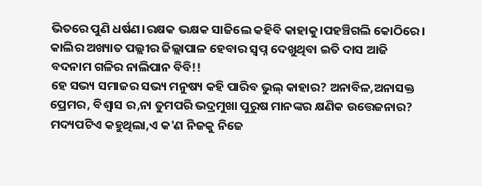ଭିତରେ ପୁଣି ଧର୍ଷଣ।ରକ୍ଷକ ଭକ୍ଷକ ସାଜିଲେ କହିବି କାହାକୁ।ପହଞ୍ଚିଗଲି କୋଠିରେ। କାଲିର ଅଖ୍ୟାତ ପଲ୍ଲୀର ଜିଲ୍ଲାପାଳ ହେବାର ସ୍ୱପ୍ନ ଦେଖୁଥିବା ଇତି ଦାସ ଆଜି ବଦନାମ ଗଳିର ନାଲିପାନ ବିବି!!
ହେ ସଭ୍ୟ ସମାଜର ସଭ୍ୟ ମନୁଷ୍ୟ କହି ପାରିବ ଭୁଲ୍ କାହାର? ଅନାବିଳ,ଅନାସକ୍ତ ପ୍ରେମର, ବିଶ୍ୱାସ ର,ନା ତୁମପରି ଭଦ୍ରମୁଖା ପୁରୁଷ ମାନଙ୍କର କ୍ଷଣିକ ଉତ୍ତେଜନାର? ମଦ୍ୟପଟିଏ କହୁଥିଲା,ଏ କ'ଣ ନିଜକୁ ନିଜେ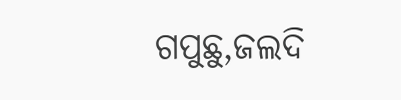ଗପୁଛୁ,ଜଲଦି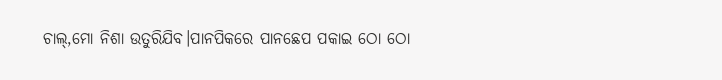ଚାଲ୍,ମୋ ନିଶା ଉତୁରିଯିବ।ପାନପିକରେ ପାନଛେପ ପକାଇ ଠୋ ଠୋ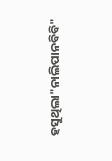ହସୁଥିଲା"ନାଲିପାନବିବି"